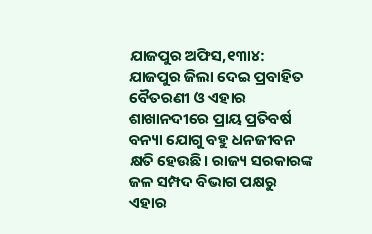ଯାଜପୁର ଅଫିସ,୧୩ା୪: ଯାଜପୁର ଜିଲା ଦେଇ ପ୍ରବାହିତ ବୈତରଣୀ ଓ ଏହାର ଶାଖାନଦୀରେ ପ୍ରାୟ ପ୍ରତିବର୍ଷ ବନ୍ୟା ଯୋଗୁ ବହୁ ଧନଜୀବନ କ୍ଷତି ହେଉଛି। ରାଜ୍ୟ ସରକାରଙ୍କ ଜଳ ସମ୍ପଦ ବିଭାଗ ପକ୍ଷରୁ ଏହାର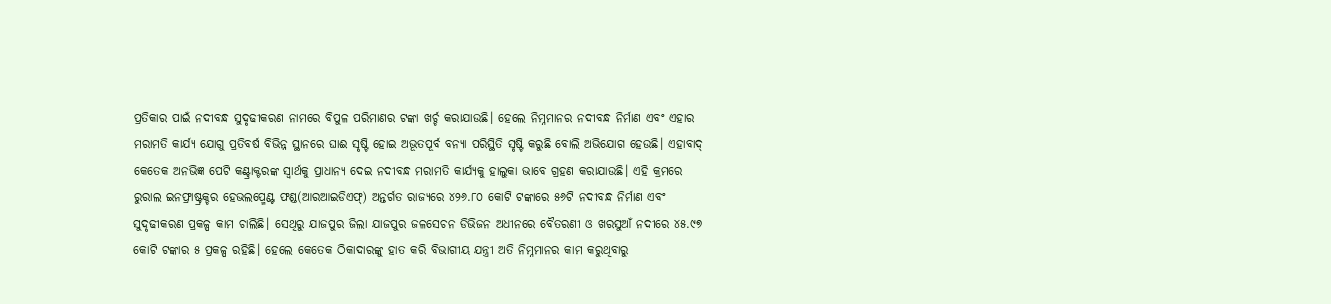ପ୍ରତିକାର ପାଇଁ ନଦୀବନ୍ଧ ସୁଦୃଢୀକରଣ ନାମରେ ବିପୁଳ ପରିମାଣର ଟଙ୍କା ଖର୍ଚ୍ଚ କରାଯାଉଛି। ହେଲେ ନିମ୍ନମାନର ନଦୀବନ୍ଧ ନିର୍ମାଣ ଏବଂ ଏହାର ମରାମତି କାର୍ଯ୍ୟ ଯୋଗୁ ପ୍ରତିବର୍ଷ ବିଭିନ୍ନ ସ୍ଥାନରେ ଘାଈ ସୃଷ୍ଟି ହୋଇ ଅଭୂତପୂର୍ବ ବନ୍ୟା ପରିସ୍ଥିତି ସୃଷ୍ଟି କରୁଛି ବୋଲି ଅଭିଯୋଗ ହେଉଛି। ଏହାବାଦ୍ କେତେକ ଅନଭିଜ୍ଞ ପେଟି କଣ୍ଟ୍ରାକ୍ଟରଙ୍କ ସ୍ବାର୍ଥକୁ ପ୍ରାଧାନ୍ୟ ଦେଇ ନଦୀବନ୍ଧ ମରାମତି କାର୍ଯ୍ୟକୁ ହାଲୁକା ଭାବେ ଗ୍ରହଣ କରାଯାଉଛି। ଏହି କ୍ରମରେ ରୁରାଲ ଇନଫ୍ରାଷ୍ଟ୍ରକ୍ଚର ହେଭଲପ୍ମେଣ୍ଟ ଫଣ୍ଡ(ଆରଆଇଡିଏଫ୍) ଅନ୍ତର୍ଗତ ରାଜ୍ୟରେ ୪୨୬.୮୦ କୋଟି ଟଙ୍କାରେ ୫୬ଟି ନଦୀବନ୍ଧ ନିର୍ମାଣ ଏବଂ ସୁଦୃଢୀକରଣ ପ୍ରକଳ୍ପ କାମ ଚାଲିଛି। ସେଥିରୁ ଯାଜପୁର ଜିଲା ଯାଜପୁର ଜଳସେଚନ ଡିଭିଜନ ଅଧୀନରେ ବୈତରଣୀ ଓ ଖରସୁଆଁ ନଦୀରେ ୪୫.୯୭ କୋଟି ଟଙ୍କାର ୫ ପ୍ରକଳ୍ପ ରହିଛି। ହେଲେ କେତେକ ଠିକାଦାରଙ୍କୁ ହାତ କରି ବିଭାଗୀୟ ଯନ୍ତ୍ରୀ ଅତି ନିମ୍ନମାନର କାମ କରୁଥିବାରୁ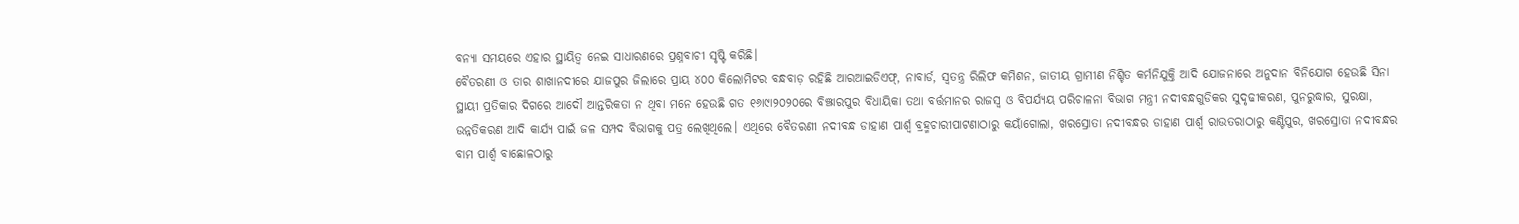ବନ୍ୟା ସମୟରେ ଏହାର ସ୍ଥାୟିତ୍ୱ ନେଇ ସାଧାରଣରେ ପ୍ରଶ୍ନବାଚୀ ସୃଷ୍ଟି କରିଛି।
ବୈତରଣୀ ଓ ତାର ଶାଖାନଦୀରେ ଯାଜପୁର ଜିଲାରେ ପ୍ରାୟ ୪୦୦ କିଲୋମିଟର ବନ୍ଧବାଡ଼ ରହିଛି ଆରଆଇଡିଏଫ୍, ନାବାର୍ଡ, ସ୍ବତନ୍ତ୍ର ରିଲିଫ କମିଶନ, ଜାତୀୟ ଗ୍ରାମୀଣ ନିଶ୍ଚିତ କର୍ମନିଯୁକ୍ତି ଆଦି ଯୋଜନାରେ ଅନୁଦାନ ବିନିଯୋଗ ହେଉଛି ସିନା ସ୍ଥାୟୀ ପ୍ରତିକାର ଦିଗରେ ଆଦୌ ଆନ୍ତରିକତା ନ ଥିବା ମନେ ହେଉଛି ଗତ ୧୬ା୯ା୨୦୨୦ରେ ବିଞ୍ଝାରପୁର ବିଧାୟିକା ତଥା ବର୍ତ୍ତମାନର ରାଜସ୍ବ ଓ ବିପର୍ଯ୍ୟୟ ପରିଚାଳନା ବିଭାଗ ମନ୍ତ୍ରୀ ନଦୀବନ୍ଧଗୁଡିକର ସୁଦୃଢୀକରଣ, ପୁନରୁଦ୍ଧାର, ସୁରକ୍ଷା, ଉନ୍ନତିକରଣ ଆଦି କାର୍ଯ୍ୟ ପାଇଁ ଜଳ ସମ୍ପଦ ବିଭାଗକୁ ପତ୍ର ଲେଖିଥିଲେ। ଏଥିରେ ବୈତରଣୀ ନଦୀବନ୍ଧ ଡାହାଣ ପାର୍ଶ୍ୱ ବ୍ରହ୍ମଚାରୀପାଟଣାଠାରୁ କୟାଁଗୋଲା, ଖରସ୍ରୋତା ନଦୀବନ୍ଧର ଡାହାଣ ପାର୍ଶ୍ୱ ରାଉତରାଠାରୁ କଣ୍ଟିପୁର, ଖରସ୍ରୋତା ନଦୀବନ୍ଧର ବାମ ପାର୍ଶ୍ୱ ବାଛୋଳଠାରୁ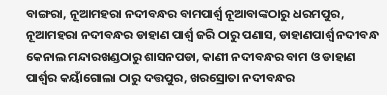ବାଙ୍ଗରା, ନୂଆମହରା ନଦୀବନ୍ଧର ବାମପାର୍ଶ୍ୱ ନୂଆବାଙ୍କଠାରୁ ଧରମପୁର, ନୂଆମହରା ନଦୀବନ୍ଧର ଡାହାଣ ପାର୍ଶ୍ୱ ଜରି ଠାରୁ ପଣାସ, ଡାହାଣପାର୍ଶ୍ୱ ନଦୀବନ୍ଧ କେନାଲ ମନ୍ଦାରଖଣ୍ଡଠାରୁ ଶାସନପଡା, କାଣୀ ନଦୀବନ୍ଧର ବାମ ଓ ଡାହାଣ ପାର୍ଶ୍ୱର କୟାଁଗୋଲା ଠାରୁ ଦତ୍ତପୁର, ଖରସ୍ରୋତା ନଦୀବନ୍ଧର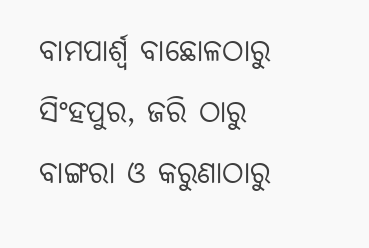ବାମପାର୍ଶ୍ୱ ବାଛୋଳଠାରୁ ସିଂହପୁର, ଜରି ଠାରୁ ବାଙ୍ଗରା ଓ କରୁଣାଠାରୁ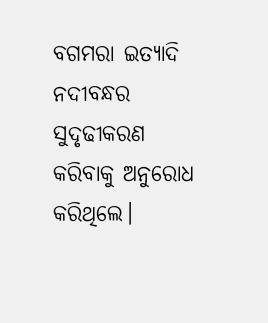ବଗମରା ଇତ୍ୟାଦି ନଦୀବନ୍ଧର ସୁଦୃଢୀକରଣ କରିବାକୁ ଅନୁରୋଧ କରିଥିଲେ।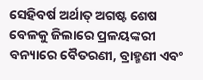ସେହିବର୍ଷ ଅର୍ଥାତ୍ ଅଗଷ୍ଟ ଶେଷ ବେଳକୁ ଜିଲାରେ ପ୍ରଳୟଙ୍କରୀ ବନ୍ୟାରେ ବୈତରଣୀ, ବ୍ରାହ୍ମଣୀ ଏବଂ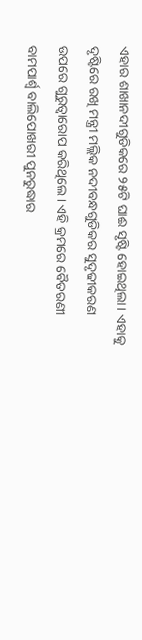ଏହାର ଶାଖାନଦୀଗୁଡିକରେ ୨୫ଟି ଘାଈ ସୃଷ୍ଟି ହୋଇଥିଲା। ଏହାକୁ ଦୃଷ୍ଟିରେ ରଖି ମନ୍ତ୍ରୀ ମଲ୍ଲିକ ନଦୀବନ୍ଧଗୁଡିକର ସୁଦୃଢୀକରଣ ଉପରେ ଗୁରୁତ୍ୱାରୋପ କରିଥିଲେ। ଏହି କ୍ରମରେ ବୈତରଣୀ ବାମପାର୍ଶ୍ୱ ବାଲିପୋଖରୀ ପୁନରୁଦ୍ଧାର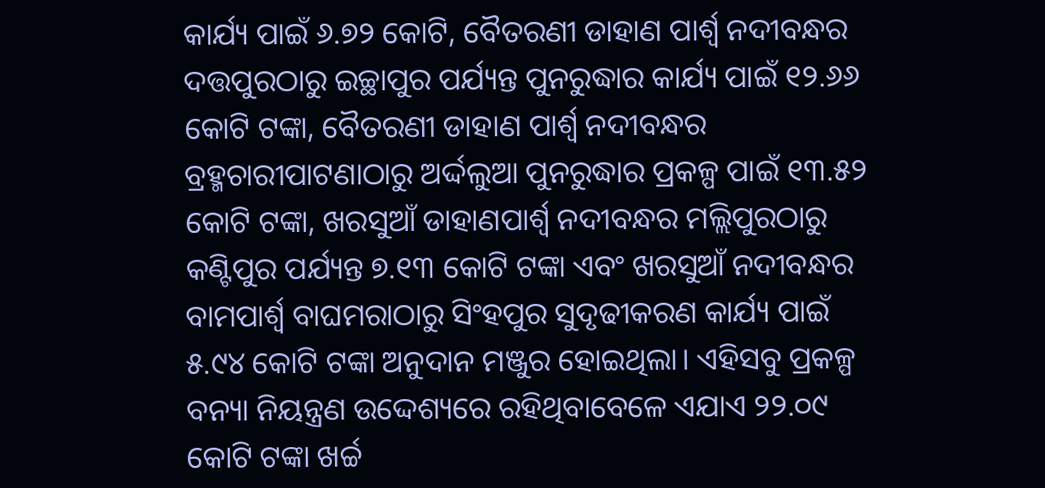କାର୍ଯ୍ୟ ପାଇଁ ୬.୭୨ କୋଟି, ବୈତରଣୀ ଡାହାଣ ପାର୍ଶ୍ୱ ନଦୀବନ୍ଧର ଦତ୍ତପୁରଠାରୁ ଇଚ୍ଛାପୁର ପର୍ଯ୍ୟନ୍ତ ପୁନରୁଦ୍ଧାର କାର୍ଯ୍ୟ ପାଇଁ ୧୨.୬୬ କୋଟି ଟଙ୍କା, ବୈତରଣୀ ଡାହାଣ ପାର୍ଶ୍ୱ ନଦୀବନ୍ଧର ବ୍ରହ୍ମଚାରୀପାଟଣାଠାରୁ ଅର୍ଦ୍ଦଲୁଆ ପୁନରୁଦ୍ଧାର ପ୍ରକଳ୍ପ ପାଇଁ ୧୩.୫୨ କୋଟି ଟଙ୍କା, ଖରସୁଆଁ ଡାହାଣପାର୍ଶ୍ୱ ନଦୀବନ୍ଧର ମଲ୍ଲିପୁରଠାରୁ କଣ୍ଟିପୁର ପର୍ଯ୍ୟନ୍ତ ୭.୧୩ କୋଟି ଟଙ୍କା ଏବଂ ଖରସୁଆଁ ନଦୀବନ୍ଧର ବାମପାର୍ଶ୍ୱ ବାଘମରାଠାରୁ ସିଂହପୁର ସୁଦୃଢୀକରଣ କାର୍ଯ୍ୟ ପାଇଁ ୫.୯୪ କୋଟି ଟଙ୍କା ଅନୁଦାନ ମଞ୍ଜୁର ହୋଇଥିଲା। ଏହିସବୁ ପ୍ରକଳ୍ପ ବନ୍ୟା ନିୟନ୍ତ୍ରଣ ଉଦ୍ଦେଶ୍ୟରେ ରହିଥିବାବେଳେ ଏଯାଏ ୨୨.୦୯ କୋଟି ଟଙ୍କା ଖର୍ଚ୍ଚ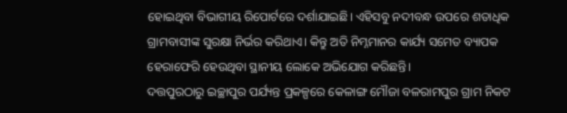ହୋଇଥିବା ବିଭାଗୀୟ ରିପୋର୍ଟରେ ଦର୍ଶାଯାଇଛି। ଏହିସବୁ ନଦୀବନ୍ଧ ଉପରେ ଶତାଧିକ ଗ୍ରାମବାସୀଙ୍କ ସୁରକ୍ଷା ନିର୍ଭର କରିଥାଏ। କିନ୍ତୁ ଅତି ନିମ୍ନମାନର କାର୍ଯ୍ୟ ସମେତ ବ୍ୟାପକ ହେରାଫେରି ହେଉଥିବା ସ୍ଥାନୀୟ ଲୋକେ ଅଭିଯୋଗ କରିଛନ୍ତି।
ଦତ୍ତପୁରଠାରୁ ଇଚ୍ଛାପୁର ପର୍ଯ୍ୟନ୍ତ ପ୍ରକଳ୍ପରେ କେଳାଙ୍ଗ ମୌଜା ବଳରାମପୁର ଗ୍ରାମ ନିକଟ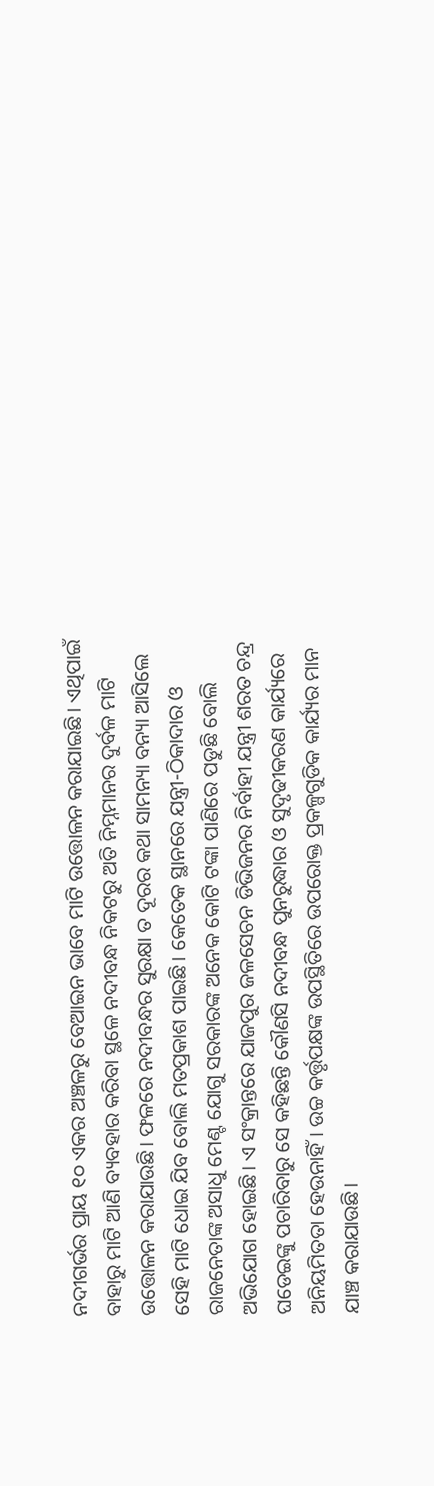ନଦୀଗର୍ଭର ପ୍ରାୟ ୧୦ ଏକର ଅଞ୍ଚଳରୁ ବେଆଇନ ଭାବେ ମାଟି ଉତ୍ତୋଳନ କରାଯାଇଛି। ଏଥିପାଇଁ ବାହାରୁ ମାଟି ଆଣି ବ୍ୟବହାର କରିବା ସ୍ଥଳେ ନଦୀବନ୍ଧ ନିକଟରୁ ଅତି ନିମ୍ନମାନର ଦୁର୍ବଳ ମାଟି ଉତ୍ତୋଳନ କରାଯାଉଛି। ଫଳରେ ନଦୀବନ୍ଧର ସୁରକ୍ଷା ତ ଦୂରର କଥା ସାମନ୍ୟା ବନ୍ୟା ଆସିଲେ ସେହି ମାଟି ଧୋଇ ଯିବ ବୋଲି ମତପ୍ରକାଶ ପାଇଛି। କେତେକ ସ୍ଥାନରେ ଯନ୍ତ୍ରୀ-ଠିକାଦାର ଓ ରାଜନେତାଙ୍କ ଅସାଧୁ ମେଣ୍ଟ ଯୋଗୁ ସରକାରଙ୍କ ଅନେକ କୋଟି ଟଙ୍କା ପାଣିରେ ପଡୁଛି ବୋଲି ଅଭିଯୋଗ ହୋଇଛି। ଏ ସଂକ୍ରାନ୍ତରେ ଯାଜପୁର ଜଳସେଚନ ଡିଭିଜନର ନିର୍ବାହୀ ଯନ୍ତ୍ରୀ ଶରତ ଚନ୍ଦ୍ର ଘଡେଇଙ୍କୁ ପଚାରିବାରୁ ସେ କହିଛନ୍ତି କୌଣସି ନଦୀବନ୍ଧ ପୁନରୁଦ୍ଧାର ଓ ସୁଦୃଢୀକରଣ କାର୍ଯ୍ୟରେ ଅନିୟମିତତା ହେଉନାହିଁ। ଉଚ୍ଚ କର୍ତ୍ତୃପକ୍ଷଙ୍କ ଉପସ୍ଥିତିରେ ଉପରୋକ୍ତ ପ୍ରକଳ୍ପଗୁଡିକ କାର୍ଯ୍ୟର ମାନ ଯାଞ୍ଚ କରାଯାଉଛି।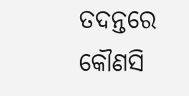ତଦନ୍ତରେ କୌଣସି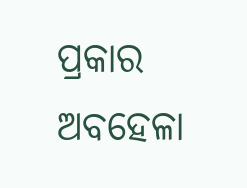ପ୍ରକାର ଅବହେଳା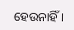ହେଉନାହିଁ।